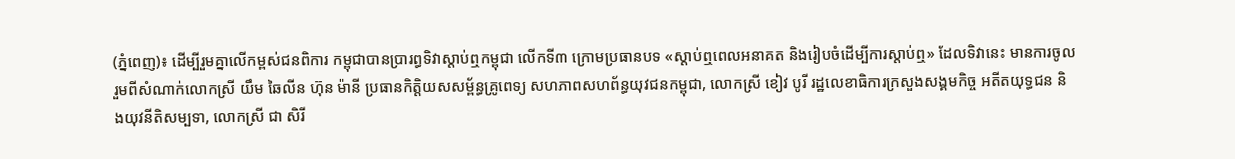(ភ្នំពេញ)៖ ដើម្បីរួមគ្នាលើកម្ពស់ជនពិការ កម្ពុជាបានប្រារព្ធទិវាស្ដាប់ឮកម្ពុជា លើកទី៣ ក្រោមប្រធានបទ «ស្ដាប់ឮពេលអនាគត និងរៀបចំដើម្បីការស្ដាប់ឮ» ដែលទិវានេះ មានការចូលរួមពីសំណាក់លោកស្រី យឹម ឆៃលីន ហ៊ុន ម៉ានី ប្រធានកិត្តិយសសម្ព័ន្ធគ្រូពេទ្យ សហភាពសហព័ន្ធយុវជនកម្ពុជា, លោកស្រី ខៀវ បូរី រដ្ឋលេខាធិការក្រសួងសង្គមកិច្ច អតីតយុទ្ធជន និងយុវនីតិសម្បទា, លោកស្រី ជា សិរី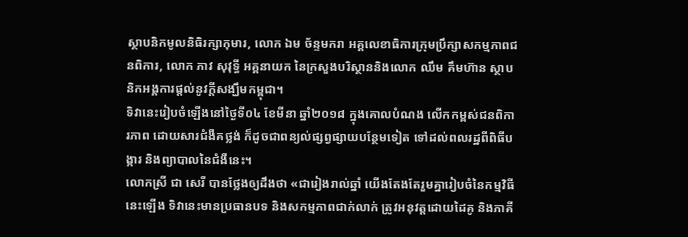ស្ថាបនិកមូលនិធិរក្សាកុមារ, លោក ឯម ច័ន្ទមករា អគ្គលេខាធិការក្រុមប្រឹក្សាសកម្មភាពជនពិការ, លោក ភាវ សុវុទ្ធី អគ្គនាយក នៃក្រសួងបរិស្ថាននិងលោក ឈឹម គឹមហ៊ាន ស្ថាបនិកអង្គការផ្តល់នូវក្តីសង្ឃឹមកម្ពុជា។
ទិវានេះរៀបចំឡើងនៅថ្ងៃទី០៤ ខែមីនា ឆ្នាំ២០១៨ ក្នុងគោលបំណង លើកកម្ពស់ជនពិការភាព ដោយសារជំងឺគថ្លង់ ក៏ដូចជាពន្យល់ផ្សព្វផ្សាយបន្ថែមទៀត ទៅដល់ពលរដ្ឋពីពិធីបង្ការ និងព្យាបាលនៃជំងឺនេះ។
លោកស្រី ជា សេរី បានថ្លែងឲ្យដឹងថា «ជារៀងរាល់ឆ្នាំ យើងតែងតែរួមគ្នារៀបចំនៃកម្មវិធីនេះឡើង ទិវានេះមានប្រធានបទ និងសកម្មភាពជាក់លាក់ ត្រូវអនុវត្តដោយដៃគូ និងភាគី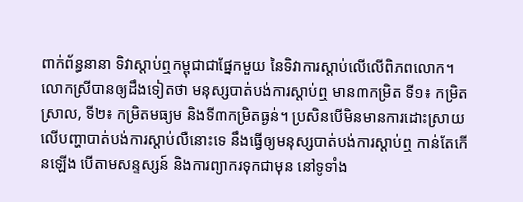ពាក់ព័ន្ធនានា ទិវាស្ដាប់ឮកម្ពុជាជាផ្នែកមួយ នៃទិវាការស្ដាប់លើលើពិភពលោក។
លោកស្រីបានឲ្យដឹងទៀតថា មនុស្សបាត់បង់ការស្ដាប់ឮ មាន៣កម្រិត ទី១៖ កម្រិតស្រាល, ទី២៖ កម្រិតមធ្យម និងទី៣កម្រិតធ្ងន់។ ប្រសិនបើមិនមានការដោះស្រាយ លើបញ្ហាបាត់បង់ការស្ដាប់លឺនោះទេ នឹងធ្វើឲ្យមនុស្សបាត់បង់ការស្ដាប់ឮ កាន់តែកើនឡើង បើតាមសន្ទស្សន៍ និងការព្យាករទុកជាមុន នៅទូទាំង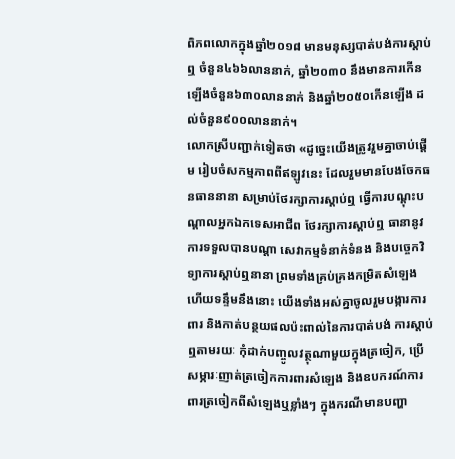ពិភពលោកក្នុងឆ្នាំ២០១៨ មានមនុស្សបាត់បង់ការស្ដាប់ឮ ចំនួន៤៦៦លាននាក់, ឆ្នាំ២០៣០ នឹងមានការកើនឡើងចំនួន៦៣០លាននាក់ និងឆ្នាំ២០៥០កើនឡើង ដល់ចំនួន៩០០លាននាក់។
លោកស្រីបញ្ជាក់ទៀតថា «ដូច្នេះយើងត្រូវរួមគ្នាចាប់ផ្ដើម រៀបចំសកម្មភាពពីឥឡូវនេះ ដែលរួមមានបែងចែកធនធាននានា សម្រាប់ថែរក្សាការស្ដាប់ឮ ធ្វើការបណ្ដុះបណ្ដាលអ្នកឯកទេសអាជីព ថែរក្សាការស្ដាប់ឮ ធានានូវការទទួលបានបណ្ដា សេវាកម្មទំនាក់ទំនង និងបច្ចេកវិទ្យាការស្ដាប់ឮនានា ព្រមទាំងគ្រប់គ្រងកម្រិតសំឡេង ហើយទន្ទឹមនឹងនោះ យើងទាំងអស់គ្នាចូលរួមបង្ការការពារ និងកាត់បន្ថយផលប៉ះពាល់នៃការបាត់បង់ ការស្ដាប់ឮតាមរយៈ កុំដាក់បញ្ចូលវត្ថុណាមួយក្នុងត្រចៀក, ប្រើសម្ភារៈញាត់ត្រចៀកការពារសំឡេង និងឧបករណ៍ការពារត្រចៀកពីសំឡេងឬខ្លាំងៗ ក្នុងករណីមានបញ្ហា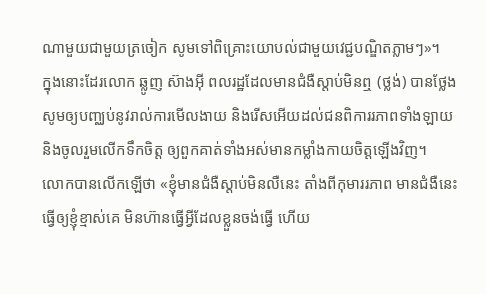ណាមួយជាមួយត្រចៀក សូមទៅពិគ្រោះយោបល់ជាមួយវេជ្ជបណ្ឌិតភ្លាមៗ»។
ក្នុងនោះដែរលោក ឆ្លូញ ស៊ាងអ៊ី ពលរដ្ឋដែលមានជំងឺស្ដាប់មិនឮ (ថ្លង់) បានថ្លែងសូមឲ្យបញ្ឈប់នូវរាល់ការមើលងាយ និងរើសអើយដល់ជនពិការរភាពទាំងឡាយ និងចូលរួមលើកទឹកចិត្ត ឲ្យពួកគាត់ទាំងអស់មានកម្លាំងកាយចិត្តឡើងវិញ។
លោកបានលើកឡើថា «ខ្ញុំមានជំងឺស្ដាប់មិនលឺនេះ តាំងពីកុមាររភាព មានជំងឺនេះ ធ្វើឲ្យខ្ញុំខ្មាស់គេ មិនហ៊ានធ្វើអ្វីដែលខ្លួនចង់ធ្វើ ហើយ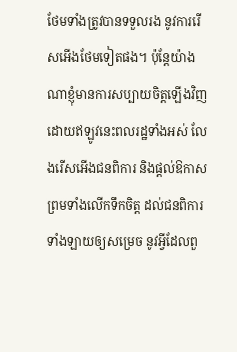ថែមទាំងត្រូវបានទទួលរង នូវការរើសអើងថែមទៀតផង។ ប៉ុន្ដែយ៉ាងណាខ្ញុំមានការសប្បាយចិត្តឡើងវិញ ដោយឥឡូវនេះពលរដ្ឋទាំងអស់ លែងរើសអើងជនពិការ និងផ្ដល់ឱកាស ព្រមទាំងលើកទឹកចិត្ត ដល់ជនពិការទាំងឡាយឲ្យសម្រេច នូវអ្វីដែលពួ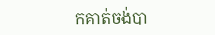កគាត់ចង់បា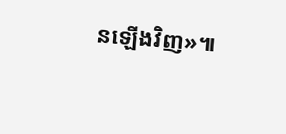នឡើងវិញ»៕